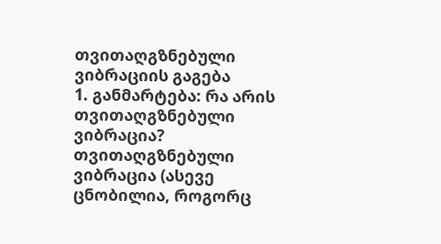თვითაღგზნებული ვიბრაციის გაგება
1. განმარტება: რა არის თვითაღგზნებული ვიბრაცია?
თვითაღგზნებული ვიბრაცია (ასევე ცნობილია, როგორც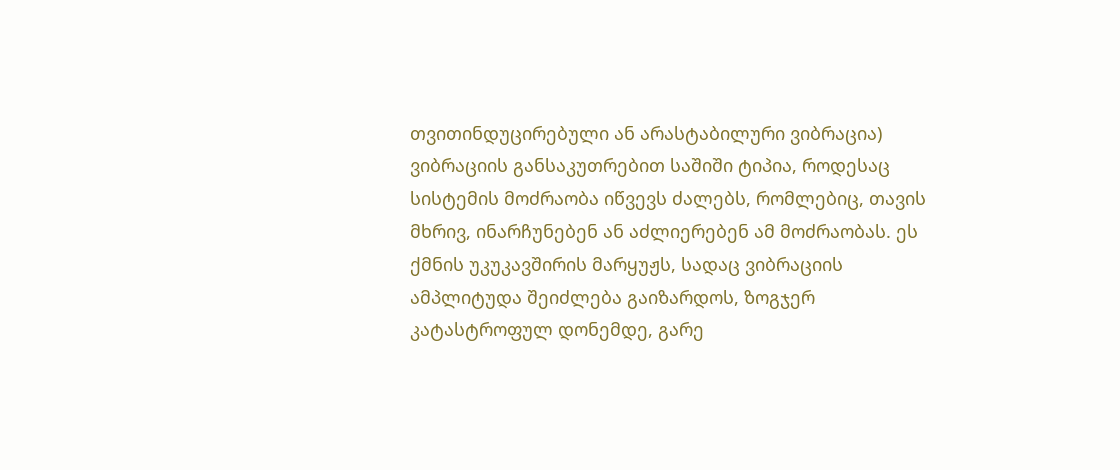თვითინდუცირებული ან არასტაბილური ვიბრაცია) ვიბრაციის განსაკუთრებით საშიში ტიპია, როდესაც სისტემის მოძრაობა იწვევს ძალებს, რომლებიც, თავის მხრივ, ინარჩუნებენ ან აძლიერებენ ამ მოძრაობას. ეს ქმნის უკუკავშირის მარყუჟს, სადაც ვიბრაციის ამპლიტუდა შეიძლება გაიზარდოს, ზოგჯერ კატასტროფულ დონემდე, გარე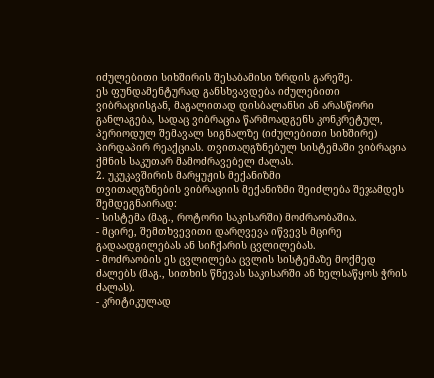იძულებითი სიხშირის შესაბამისი ზრდის გარეშე.
ეს ფუნდამენტურად განსხვავდება იძულებითი ვიბრაციისგან, მაგალითად დისბალანსი ან არასწორი განლაგება, სადაც ვიბრაცია წარმოადგენს კონკრეტულ, პერიოდულ შემავალ სიგნალზე (იძულებითი სიხშირე) პირდაპირ რეაქციას. თვითაღგზნებულ სისტემაში ვიბრაცია ქმნის საკუთარ მამოძრავებელ ძალას.
2. უკუკავშირის მარყუჟის მექანიზმი
თვითაღგზნების ვიბრაციის მექანიზმი შეიძლება შეჯამდეს შემდეგნაირად:
- სისტემა (მაგ., როტორი საკისარში) მოძრაობაშია.
- მცირე, შემთხვევითი დარღვევა იწვევს მცირე გადაადგილებას ან სიჩქარის ცვლილებას.
- მოძრაობის ეს ცვლილება ცვლის სისტემაზე მოქმედ ძალებს (მაგ., სითხის წნევას საკისარში ან ხელსაწყოს ჭრის ძალას).
- კრიტიკულად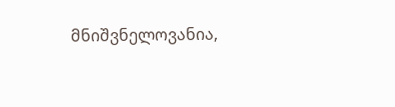მნიშვნელოვანია,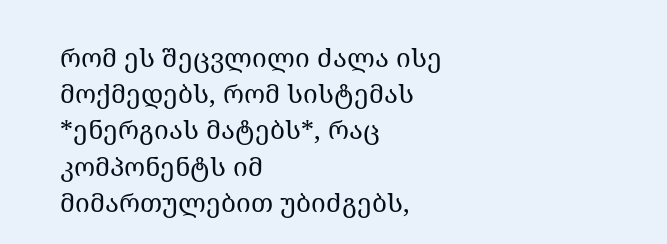რომ ეს შეცვლილი ძალა ისე მოქმედებს, რომ სისტემას *ენერგიას მატებს*, რაც კომპონენტს იმ მიმართულებით უბიძგებს,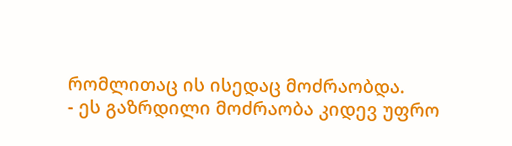რომლითაც ის ისედაც მოძრაობდა.
- ეს გაზრდილი მოძრაობა კიდევ უფრო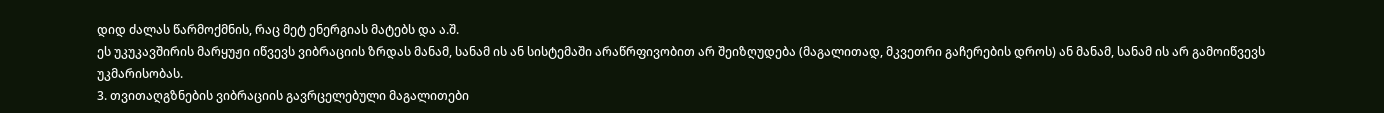დიდ ძალას წარმოქმნის, რაც მეტ ენერგიას მატებს და ა.შ.
ეს უკუკავშირის მარყუჟი იწვევს ვიბრაციის ზრდას მანამ, სანამ ის ან სისტემაში არაწრფივობით არ შეიზღუდება (მაგალითად, მკვეთრი გაჩერების დროს) ან მანამ, სანამ ის არ გამოიწვევს უკმარისობას.
3. თვითაღგზნების ვიბრაციის გავრცელებული მაგალითები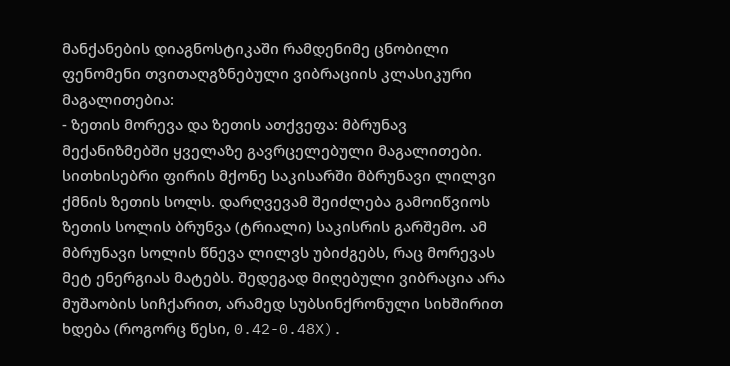მანქანების დიაგნოსტიკაში რამდენიმე ცნობილი ფენომენი თვითაღგზნებული ვიბრაციის კლასიკური მაგალითებია:
- ზეთის მორევა და ზეთის ათქვეფა: მბრუნავ მექანიზმებში ყველაზე გავრცელებული მაგალითები. სითხისებრი ფირის მქონე საკისარში მბრუნავი ლილვი ქმნის ზეთის სოლს. დარღვევამ შეიძლება გამოიწვიოს ზეთის სოლის ბრუნვა (ტრიალი) საკისრის გარშემო. ამ მბრუნავი სოლის წნევა ლილვს უბიძგებს, რაც მორევას მეტ ენერგიას მატებს. შედეგად მიღებული ვიბრაცია არა მუშაობის სიჩქარით, არამედ სუბსინქრონული სიხშირით ხდება (როგორც წესი, 0.42-0.48X).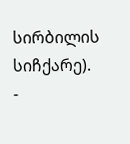სირბილის სიჩქარე).
-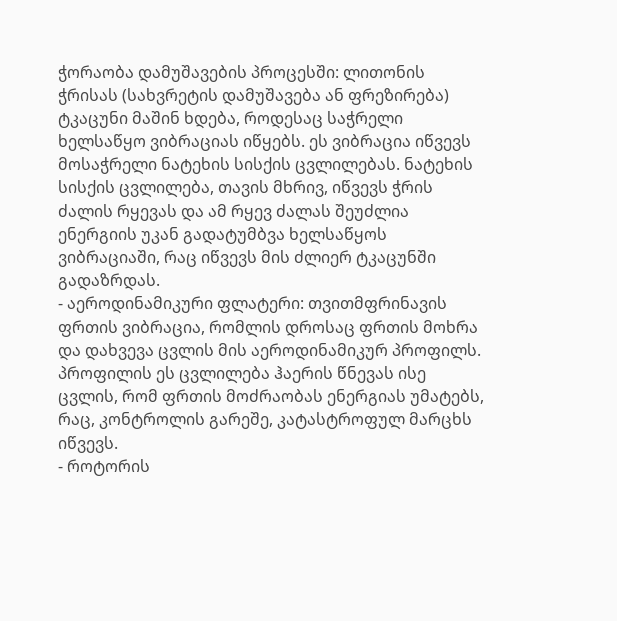ჭორაობა დამუშავების პროცესში: ლითონის ჭრისას (სახვრეტის დამუშავება ან ფრეზირება) ტკაცუნი მაშინ ხდება, როდესაც საჭრელი ხელსაწყო ვიბრაციას იწყებს. ეს ვიბრაცია იწვევს მოსაჭრელი ნატეხის სისქის ცვლილებას. ნატეხის სისქის ცვლილება, თავის მხრივ, იწვევს ჭრის ძალის რყევას და ამ რყევ ძალას შეუძლია ენერგიის უკან გადატუმბვა ხელსაწყოს ვიბრაციაში, რაც იწვევს მის ძლიერ ტკაცუნში გადაზრდას.
- აეროდინამიკური ფლატერი: თვითმფრინავის ფრთის ვიბრაცია, რომლის დროსაც ფრთის მოხრა და დახვევა ცვლის მის აეროდინამიკურ პროფილს. პროფილის ეს ცვლილება ჰაერის წნევას ისე ცვლის, რომ ფრთის მოძრაობას ენერგიას უმატებს, რაც, კონტროლის გარეშე, კატასტროფულ მარცხს იწვევს.
- როტორის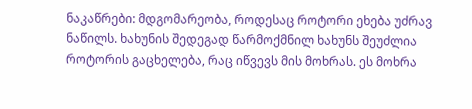ნაკაწრები: მდგომარეობა, როდესაც როტორი ეხება უძრავ ნაწილს. ხახუნის შედეგად წარმოქმნილ ხახუნს შეუძლია როტორის გაცხელება, რაც იწვევს მის მოხრას. ეს მოხრა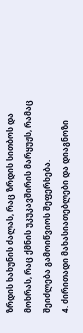ზრდის ხახუნის ძალას, რაც ზრდის სითბოს და მოხრას, რაც ქმნის უკუკავშირის მარყუჟს, რამაც შეიძლება გამოიწვიოს შეფერხება.
4. ძირითადი მახასიათებლები და დიაგნოზი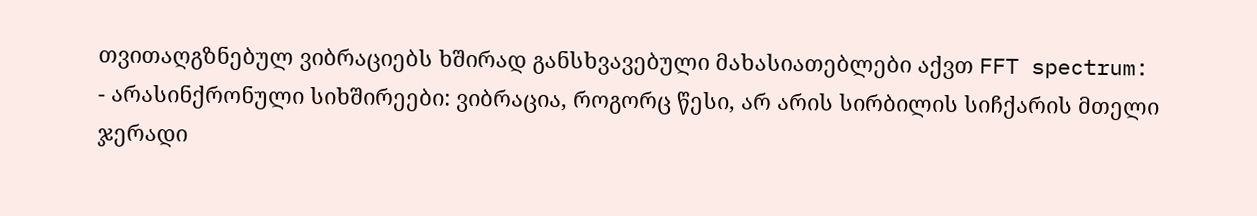თვითაღგზნებულ ვიბრაციებს ხშირად განსხვავებული მახასიათებლები აქვთ FFT spectrum:
- არასინქრონული სიხშირეები: ვიბრაცია, როგორც წესი, არ არის სირბილის სიჩქარის მთელი ჯერადი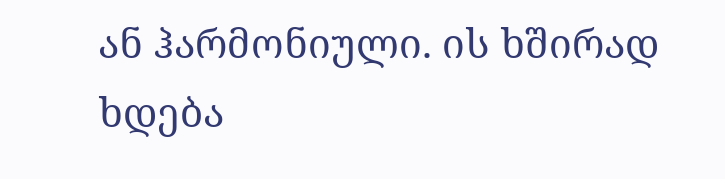ან ჰარმონიული. ის ხშირად ხდება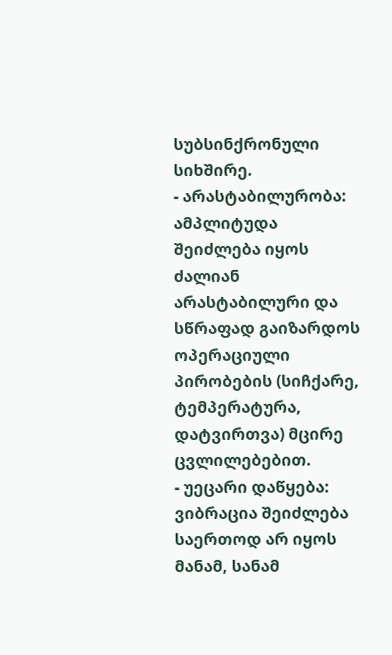სუბსინქრონული სიხშირე.
- არასტაბილურობა: ამპლიტუდა შეიძლება იყოს ძალიან არასტაბილური და სწრაფად გაიზარდოს ოპერაციული პირობების (სიჩქარე, ტემპერატურა, დატვირთვა) მცირე ცვლილებებით.
- უეცარი დაწყება: ვიბრაცია შეიძლება საერთოდ არ იყოს მანამ, სანამ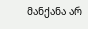მანქანა არ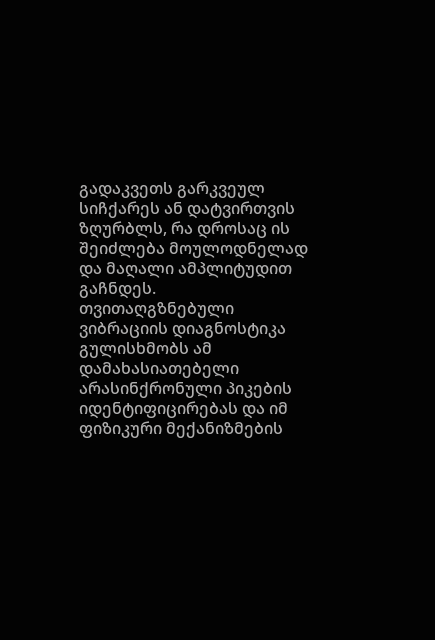გადაკვეთს გარკვეულ სიჩქარეს ან დატვირთვის ზღურბლს, რა დროსაც ის შეიძლება მოულოდნელად და მაღალი ამპლიტუდით გაჩნდეს.
თვითაღგზნებული ვიბრაციის დიაგნოსტიკა გულისხმობს ამ დამახასიათებელი არასინქრონული პიკების იდენტიფიცირებას და იმ ფიზიკური მექანიზმების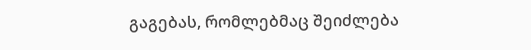გაგებას, რომლებმაც შეიძლება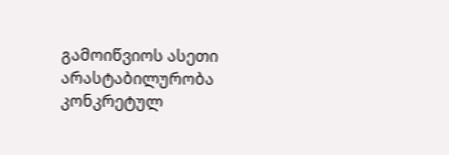გამოიწვიოს ასეთი არასტაბილურობა კონკრეტულ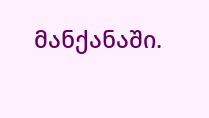მანქანაში.